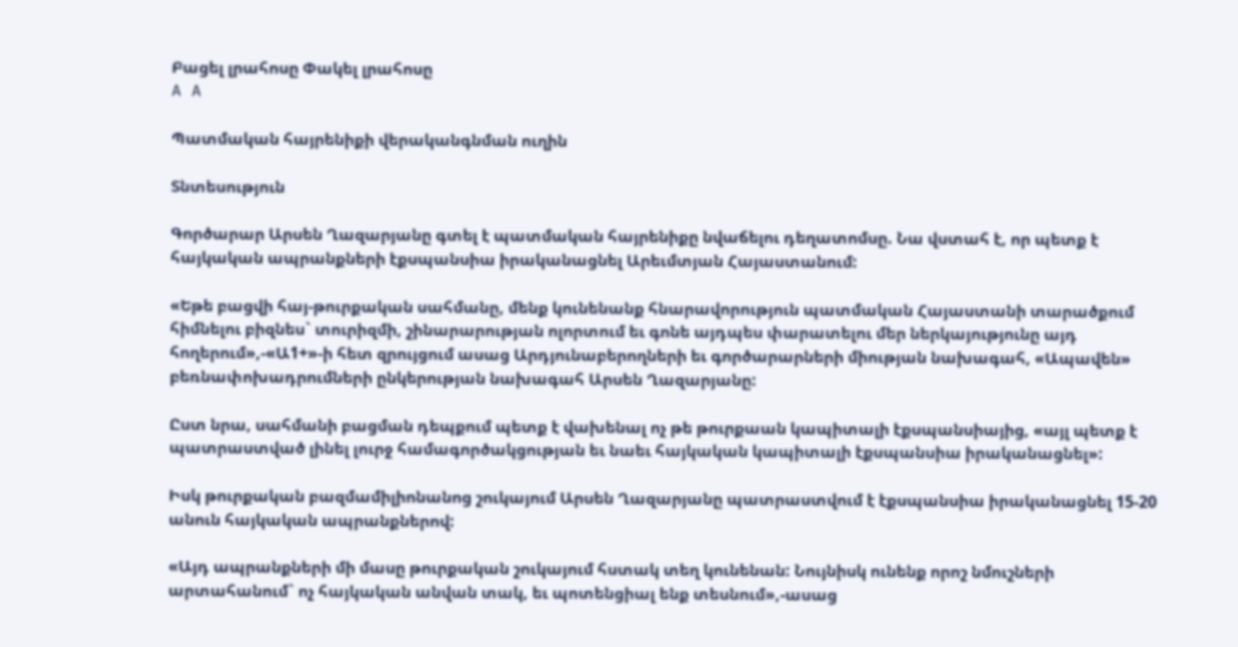Բացել լրահոսը Փակել լրահոսը
A A

Պատմական հայրենիքի վերականգնման ուղին

Տնտեսություն

Գործարար Արսեն Ղազարյանը գտել է պատմական հայրենիքը նվաճելու դեղատոմսը. Նա վստահ է, որ պետք է հայկական ապրանքների էքսպանսիա իրականացնել Արեւմտյան Հայաստանում:

«Եթե բացվի հայ-թուրքական սահմանը, մենք կունենանք հնարավորություն պատմական Հայաստանի տարածքում հիմնելու բիզնես` տուրիզմի, շինարարության ոլորտում եւ գոնե այդպես փարատելու մեր ներկայությունը այդ հողերում»,-«Ա1+»-ի հետ զրույցում ասաց Արդյունաբերողների եւ գործարարների միության նախագահ, «Ապավեն» բեռնափոխադրումների ընկերության նախագահ Արսեն Ղազարյանը:

Ըստ նրա, սահմանի բացման դեպքում պետք է վախենալ ոչ թե թուրքաան կապիտալի էքսպանսիայից, «այլ պետք է պատրաստված լինել լուրջ համագործակցության եւ նաեւ հայկական կապիտալի էքսպանսիա իրականացնել»:

Իսկ թուրքական բազմամիլիոնանոց շուկայում Արսեն Ղազարյանը պատրաստվում է էքսպանսիա իրականացնել 15-20 անուն հայկական ապրանքներով:

«Այդ ապրանքների մի մասը թուրքական շուկայում հստակ տեղ կունենան: Նույնիսկ ունենք որոշ նմուշների արտահանում` ոչ հայկական անվան տակ, եւ պոտենցիալ ենք տեսնում»,-ասաց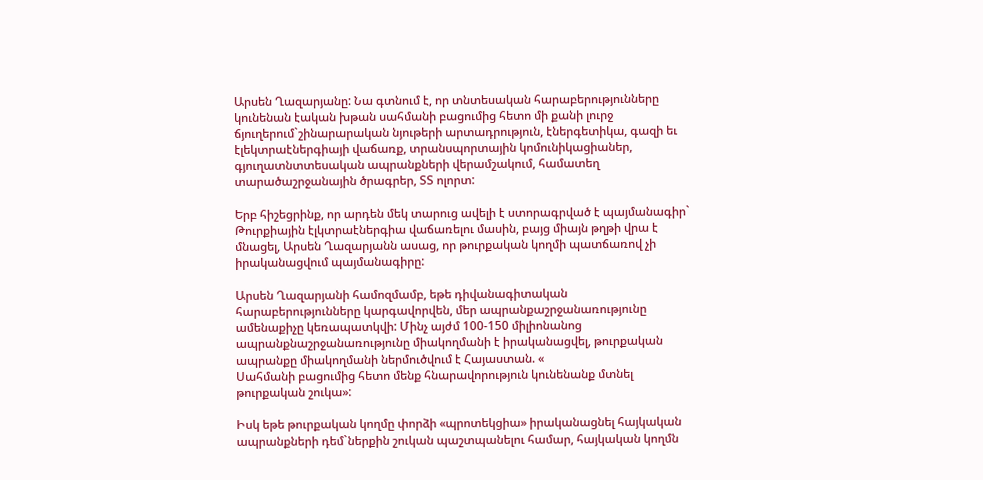Արսեն Ղազարյանը: Նա գտնում է, որ տնտեսական հարաբերությունները կունենան էական խթան սահմանի բացումից հետո մի քանի լուրջ ճյուղերում`շինարարական նյութերի արտադրություն, էներգետիկա, գազի եւ էլեկտրաէներգիայի վաճառք, տրանսպորտային կոմունիկացիաներ, գյուղատնտտեսական ապրանքների վերամշակում, համատեղ տարածաշրջանային ծրագրեր, ՏՏ ոլորտ:

Երբ հիշեցրինք, որ արդեն մեկ տարուց ավելի է ստորագրված է պայմանագիր` Թուրքիային էլկտրաէներգիա վաճառելու մասին, բայց միայն թղթի վրա է մնացել, Արսեն Ղազարյանն ասաց, որ թուրքական կողմի պատճառով չի իրականացվում պայմանագիրը:

Արսեն Ղազարյանի համոզմամբ, եթե դիվանագիտական հարաբերությունները կարգավորվեն, մեր ապրանքաշրջանառությունը ամենաքիչը կեռապատկվի: Մինչ այժմ 100-150 միլիոնանոց ապրանքնաշրջանառությունը միակողմանի է իրականացվել, թուրքական ապրանքը միակողմանի ներմուծվում է Հայաստան. «
Սահմանի բացումից հետո մենք հնարավորություն կունենանք մտնել թուրքական շուկա»:

Իսկ եթե թուրքական կողմը փորձի «պրոտեկցիա» իրականացնել հայկական ապրանքների դեմ`ներքին շուկան պաշտպանելու համար, հայկական կողմն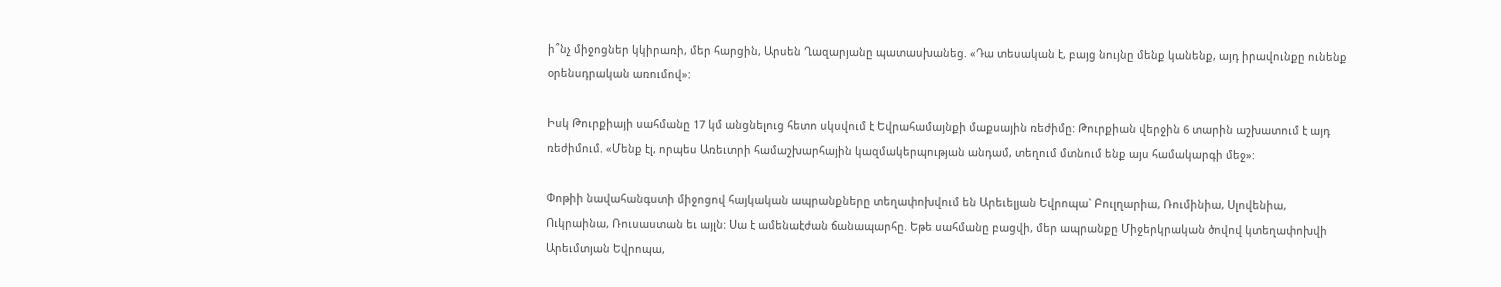ի՞նչ միջոցներ կկիրառի, մեր հարցին, Արսեն Ղազարյանը պատասխանեց. «Դա տեսական է, բայց նույնը մենք կանենք, այդ իրավունքը ունենք օրենսդրական առումով»:

Իսկ Թուրքիայի սահմանը 17 կմ անցնելուց հետո սկսվում է Եվրահամայնքի մաքսային ռեժիմը: Թուրքիան վերջին 6 տարին աշխատում է այդ ռեժիմում. «Մենք էլ, որպես Առեւտրի համաշխարհային կազմակերպության անդամ, տեղում մտնում ենք այս համակարգի մեջ»:

Փոթիի նավահանգստի միջոցով հայկական ապրանքները տեղափոխվում են Արեւելյան Եվրոպա` Բուլղարիա, Ռումինիա, Սլովենիա, Ուկրաինա, Ռուսաստան եւ այլն: Սա է ամենաէժան ճանապարհը. Եթե սահմանը բացվի, մեր ապրանքը Միջերկրական ծովով կտեղափոխվի Արեւմտյան Եվրոպա,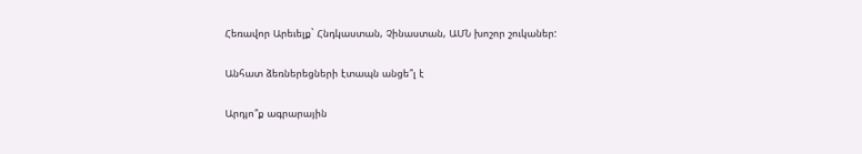Հեռավոր Արեւելք` Հնդկաստան, Չինաստան, ԱՄՆ խոշոր շուկաներ:

Անհատ ձեռներեցների էտապն անցե՞լ է

Արդյո՞ք ագրարային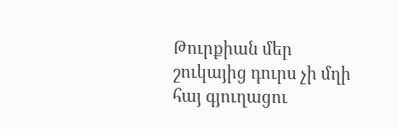Թուրքիան մեր շուկայից դուրս չի մղի հայ գյուղացու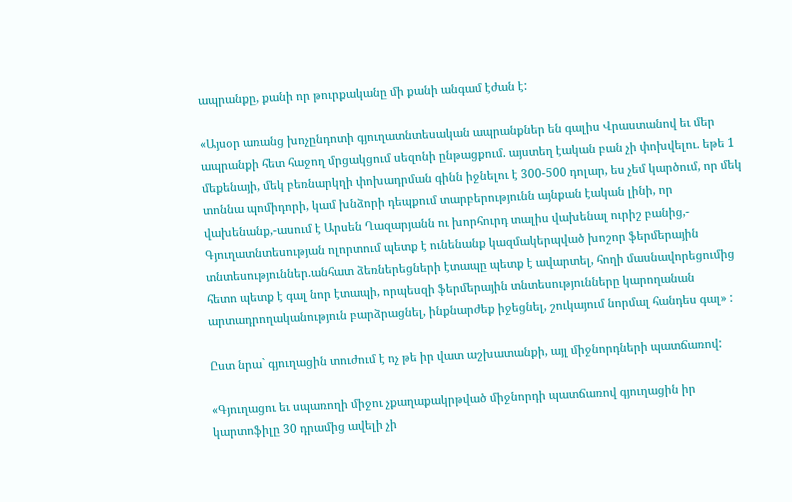ապրանքը, քանի որ թուրքականը մի քանի անգամ էժան է:

«Այսօր առանց խոչընդոտի գյուղատնտեսական ապրանքներ են գալիս Վրաստանով եւ մեր ապրանքի հետ հաջող մրցակցում սեզոնի ընթացքում. այստեղ էական բան չի փոխվելու. եթե 1 մեքենայի, մեկ բեռնարկղի փոխադրման գինն իջնելու է 300-500 դոլար, ես չեմ կարծում, որ մեկ տոննա պոմիդորի, կամ խնձորի դեպքում տարբերությունն այնքան էական լինի, որ վախենանք,-ասում է Արսեն Ղազարյանն ու խորհուրդ տալիս վախենալ ուրիշ բանից,- Գյուղատնտեսության ոլորտում պետք է ունենանք կազմակերպված խոշոր ֆերմերային տնտեսություններ.անհատ ձեռներեցների էտապը պետք է ավարտել, հողի մասնավորեցումից հետո պետք է գալ նոր էտապի, որպեսզի ֆերմերային տնտեսությունները կարողանան արտադրողականություն բարձրացնել, ինքնարժեք իջեցնել, շուկայում նորմալ հանդես գալ» :

Ըստ նրա` գյուղացին տուժում է ոչ թե իր վատ աշխատանքի, այլ միջնորդների պատճառով:

«Գյուղացու եւ սպառողի միջու չքաղաքակրթված միջնորդի պատճառով գյուղացին իր կարտոֆիլը 30 դրամից ավելի չի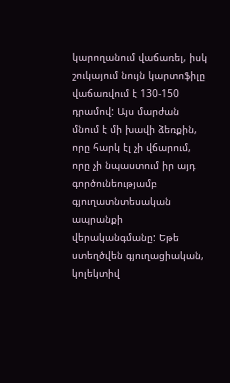կարողանում վաճառել, իսկ շուկայում նույն կարտոֆիլը վաճառվում է 130-150 դրամով: Այս մարժան մնում է մի խավի ձեռքին, որը հարկ էլ չի վճարում, որը չի նպաստում իր այդ գործունեությամբ գյուղատնտեսական ապրանքի վերականգմանը: Եթե ստեղծվեն գյուղացիական, կոլեկտիվ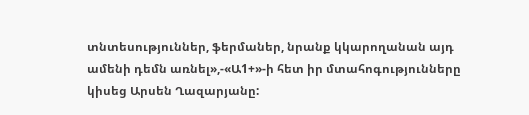տնտեսություններ, ֆերմաներ, նրանք կկարողանան այդ ամենի դեմն առնել»,-«Ա1+»-ի հետ իր մտահոգությունները կիսեց Արսեն Ղազարյանը: